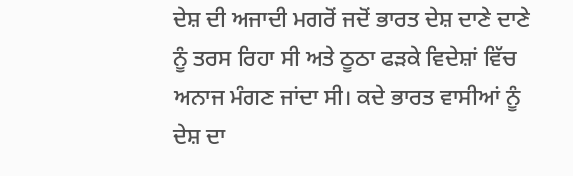ਦੇਸ਼ ਦੀ ਅਜਾਦੀ ਮਗਰੋਂ ਜਦੋਂ ਭਾਰਤ ਦੇਸ਼ ਦਾਣੇ ਦਾਣੇ ਨੂੰ ਤਰਸ ਰਿਹਾ ਸੀ ਅਤੇ ਠੂਠਾ ਫੜਕੇ ਵਿਦੇਸ਼ਾਂ ਵਿੱਚ ਅਨਾਜ ਮੰਗਣ ਜਾਂਦਾ ਸੀ। ਕਦੇ ਭਾਰਤ ਵਾਸੀਆਂ ਨੂੰ ਦੇਸ਼ ਦਾ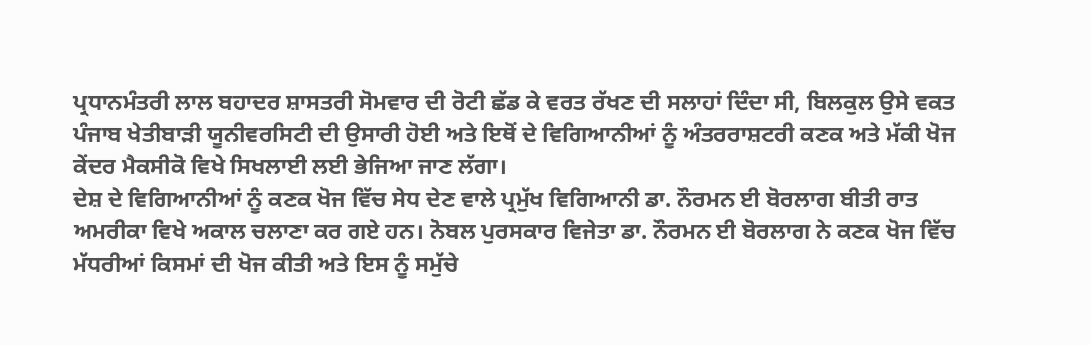ਪ੍ਰਧਾਨਮੰਤਰੀ ਲਾਲ ਬਹਾਦਰ ਸ਼ਾਸਤਰੀ ਸੋਮਵਾਰ ਦੀ ਰੋਟੀ ਛੱਡ ਕੇ ਵਰਤ ਰੱਖਣ ਦੀ ਸਲਾਹਾਂ ਦਿੰਦਾ ਸੀ, ਬਿਲਕੁਲ ਉਸੇ ਵਕਤ ਪੰਜਾਬ ਖੇਤੀਬਾੜੀ ਯੂਨੀਵਰਸਿਟੀ ਦੀ ਉਸਾਰੀ ਹੋਈ ਅਤੇ ਇਥੋਂ ਦੇ ਵਿਗਿਆਨੀਆਂ ਨੂੰ ਅੰਤਰਰਾਸ਼ਟਰੀ ਕਣਕ ਅਤੇ ਮੱਕੀ ਖੋਜ ਕੇਂਦਰ ਮੈਕਸੀਕੋ ਵਿਖੇ ਸਿਖਲਾਈ ਲਈ ਭੇਜਿਆ ਜਾਣ ਲੱਗਾ।
ਦੇਸ਼ ਦੇ ਵਿਗਿਆਨੀਆਂ ਨੂੰ ਕਣਕ ਖੋਜ ਵਿੱਚ ਸੇਧ ਦੇਣ ਵਾਲੇ ਪ੍ਰਮੁੱਖ ਵਿਗਿਆਨੀ ਡਾ. ਨੌਰਮਨ ਈ ਬੋਰਲਾਗ ਬੀਤੀ ਰਾਤ ਅਮਰੀਕਾ ਵਿਖੇ ਅਕਾਲ ਚਲਾਣਾ ਕਰ ਗਏ ਹਨ। ਨੋਬਲ ਪੁਰਸਕਾਰ ਵਿਜੇਤਾ ਡਾ. ਨੌਰਮਨ ਈ ਬੋਰਲਾਗ ਨੇ ਕਣਕ ਖੋਜ ਵਿੱਚ ਮੱਧਰੀਆਂ ਕਿਸਮਾਂ ਦੀ ਖੋਜ ਕੀਤੀ ਅਤੇ ਇਸ ਨੂੰ ਸਮੁੱਚੇ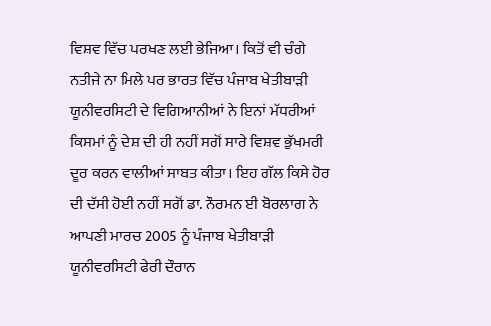ਵਿਸ਼ਵ ਵਿੱਚ ਪਰਖਣ ਲਈ ਭੇਜਿਆ। ਕਿਤੋਂ ਵੀ ਚੰਗੇ ਨਤੀਜੇ ਨਾ ਮਿਲੇ ਪਰ ਭਾਰਤ ਵਿੱਚ ਪੰਜਾਬ ਖੇਤੀਬਾੜੀ ਯੂਨੀਵਰਸਿਟੀ ਦੇ ਵਿਗਿਆਨੀਆਂ ਨੇ ਇਨਾਂ ਮੱਧਰੀਆਂ
ਕਿਸਮਾਂ ਨੂੰ ਦੇਸ਼ ਦੀ ਹੀ ਨਹੀਂ ਸਗੋਂ ਸਾਰੇ ਵਿਸ਼ਵ ਭੁੱਖਮਰੀ ਦੂਰ ਕਰਨ ਵਾਲੀਆਂ ਸਾਬਤ ਕੀਤਾ। ਇਹ ਗੱਲ ਕਿਸੇ ਹੋਰ ਦੀ ਦੱਸੀ ਹੋਈ ਨਹੀਂ ਸਗੋਂ ਡਾ. ਨੌਰਮਨ ਈ ਬੋਰਲਾਗ ਨੇ ਆਪਣੀ ਮਾਰਚ 2005 ਨੂੰ ਪੰਜਾਬ ਖੇਤੀਬਾੜੀ ਯੂਨੀਵਰਸਿਟੀ ਫੇਰੀ ਦੌਰਾਨ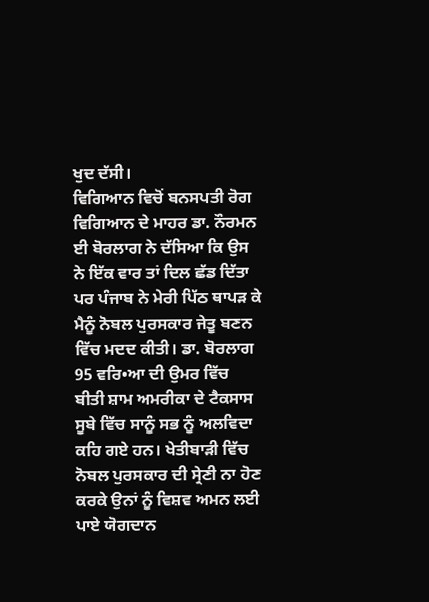ਖੁਦ ਦੱਸੀ।
ਵਿਗਿਆਨ ਵਿਚੋਂ ਬਨਸਪਤੀ ਰੋਗ ਵਿਗਿਆਨ ਦੇ ਮਾਹਰ ਡਾ. ਨੌਰਮਨ ਈ ਬੋਰਲਾਗ ਨੇ ਦੱਸਿਆ ਕਿ ਉਸ ਨੇ ਇੱਕ ਵਾਰ ਤਾਂ ਦਿਲ ਛੱਡ ਦਿੱਤਾ ਪਰ ਪੰਜਾਬ ਨੇ ਮੇਰੀ ਪਿੱਠ ਥਾਪੜ ਕੇ ਮੈਨੂੰ ਨੋਬਲ ਪੁਰਸਕਾਰ ਜੇਤੂ ਬਣਨ ਵਿੱਚ ਮਦਦ ਕੀਤੀ। ਡਾ. ਬੋਰਲਾਗ 95 ਵਰਿ•ਆ ਦੀ ਉਮਰ ਵਿੱਚ ਬੀਤੀ ਸ਼ਾਮ ਅਮਰੀਕਾ ਦੇ ਟੈਕਸਾਸ ਸੂਬੇ ਵਿੱਚ ਸਾਨੂੰ ਸਭ ਨੂੰ ਅਲਵਿਦਾ ਕਹਿ ਗਏ ਹਨ। ਖੇਤੀਬਾੜੀ ਵਿੱਚ ਨੋਬਲ ਪੁਰਸਕਾਰ ਦੀ ਸ੍ਰੇਣੀ ਨਾ ਹੋਣ ਕਰਕੇ ਉਨਾਂ ਨੂੰ ਵਿਸ਼ਵ ਅਮਨ ਲਈ ਪਾਏ ਯੋਗਦਾਨ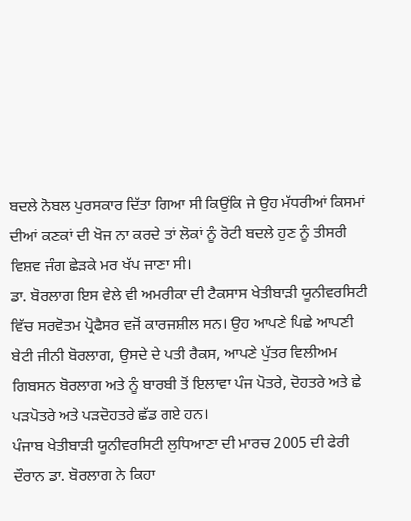ਬਦਲੇ ਨੋਬਲ ਪੁਰਸਕਾਰ ਦਿੱਤਾ ਗਿਆ ਸੀ ਕਿਉਂਕਿ ਜੇ ਉਹ ਮੱਧਰੀਆਂ ਕਿਸਮਾਂ ਦੀਆਂ ਕਣਕਾਂ ਦੀ ਖੋਜ ਨਾ ਕਰਦੇ ਤਾਂ ਲੋਕਾਂ ਨੂੰ ਰੋਟੀ ਬਦਲੇ ਹੁਣ ਨੂੰ ਤੀਸਰੀ ਵਿਸ਼ਵ ਜੰਗ ਛੇੜਕੇ ਮਰ ਖੱਪ ਜਾਣਾ ਸੀ।
ਡਾ. ਬੋਰਲਾਗ ਇਸ ਵੇਲੇ ਵੀ ਅਮਰੀਕਾ ਦੀ ਟੈਕਸਾਸ ਖੇਤੀਬਾੜੀ ਯੂਨੀਵਰਸਿਟੀ ਵਿੱਚ ਸਰਵੋਤਮ ਪ੍ਰੋਫੈਸਰ ਵਜੋਂ ਕਾਰਜਸ਼ੀਲ ਸਨ। ਉਹ ਆਪਣੇ ਪਿਛੇ ਆਪਣੀ ਬੇਟੀ ਜੀਨੀ ਬੋਰਲਾਗ, ਉਸਦੇ ਦੇ ਪਤੀ ਰੈਕਸ, ਆਪਣੇ ਪੁੱਤਰ ਵਿਲੀਅਮ ਗਿਬਸਨ ਬੋਰਲਾਗ ਅਤੇ ਨੂੰ ਬਾਰਬੀ ਤੋਂ ਇਲਾਵਾ ਪੰਜ ਪੋਤਰੇ, ਦੋਹਤਰੇ ਅਤੇ ਛੇ ਪੜਪੋਤਰੇ ਅਤੇ ਪੜਦੋਹਤਰੇ ਛੱਡ ਗਏ ਹਨ।
ਪੰਜਾਬ ਖੇਤੀਬਾੜੀ ਯੂਨੀਵਰਸਿਟੀ ਲੁਧਿਆਣਾ ਦੀ ਮਾਰਚ 2005 ਦੀ ਫੇਰੀ ਦੌਰਾਨ ਡਾ. ਬੋਰਲਾਗ ਨੇ ਕਿਹਾ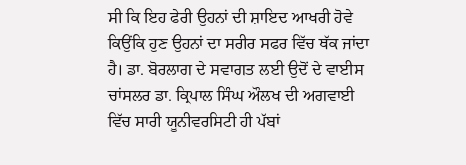ਸੀ ਕਿ ਇਹ ਫੇਰੀ ਉਹਨਾਂ ਦੀ ਸ਼ਾਇਦ ਆਖਰੀ ਹੋਵੇ ਕਿਉਂਕਿ ਹੁਣ ਉਹਨਾਂ ਦਾ ਸਰੀਰ ਸਫਰ ਵਿੱਚ ਥੱਕ ਜਾਂਦਾ ਹੈ। ਡਾ. ਬੋਰਲਾਗ ਦੇ ਸਵਾਗਤ ਲਈ ਉਦੋਂ ਦੇ ਵਾਈਸ ਚਾਂਸਲਰ ਡਾ. ਕ੍ਰਿਪਾਲ ਸਿੰਘ ਔਲਖ ਦੀ ਅਗਵਾਈ ਵਿੱਚ ਸਾਰੀ ਯੂਨੀਵਰਸਿਟੀ ਹੀ ਪੱਬਾਂ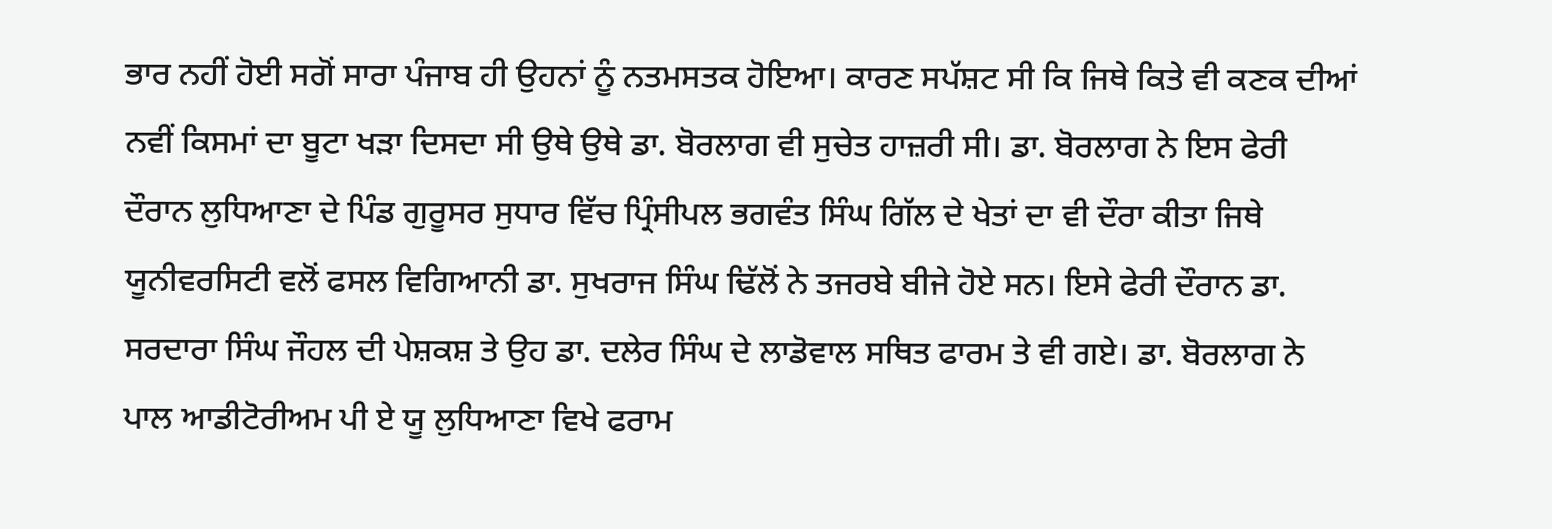ਭਾਰ ਨਹੀਂ ਹੋਈ ਸਗੋਂ ਸਾਰਾ ਪੰਜਾਬ ਹੀ ਉਹਨਾਂ ਨੂੰ ਨਤਮਸਤਕ ਹੋਇਆ। ਕਾਰਣ ਸਪੱਸ਼ਟ ਸੀ ਕਿ ਜਿਥੇ ਕਿਤੇ ਵੀ ਕਣਕ ਦੀਆਂ ਨਵੀਂ ਕਿਸਮਾਂ ਦਾ ਬੂਟਾ ਖੜਾ ਦਿਸਦਾ ਸੀ ਉਥੇ ਉਥੇ ਡਾ. ਬੋਰਲਾਗ ਵੀ ਸੁਚੇਤ ਹਾਜ਼ਰੀ ਸੀ। ਡਾ. ਬੋਰਲਾਗ ਨੇ ਇਸ ਫੇਰੀ ਦੌਰਾਨ ਲੁਧਿਆਣਾ ਦੇ ਪਿੰਡ ਗੁਰੂਸਰ ਸੁਧਾਰ ਵਿੱਚ ਪ੍ਰਿੰਸੀਪਲ ਭਗਵੰਤ ਸਿੰਘ ਗਿੱਲ ਦੇ ਖੇਤਾਂ ਦਾ ਵੀ ਦੌਰਾ ਕੀਤਾ ਜਿਥੇ ਯੂਨੀਵਰਸਿਟੀ ਵਲੋਂ ਫਸਲ ਵਿਗਿਆਨੀ ਡਾ. ਸੁਖਰਾਜ ਸਿੰਘ ਢਿੱਲੋਂ ਨੇ ਤਜਰਬੇ ਬੀਜੇ ਹੋਏ ਸਨ। ਇਸੇ ਫੇਰੀ ਦੌਰਾਨ ਡਾ. ਸਰਦਾਰਾ ਸਿੰਘ ਜੌਹਲ ਦੀ ਪੇਸ਼ਕਸ਼ ਤੇ ਉਹ ਡਾ. ਦਲੇਰ ਸਿੰਘ ਦੇ ਲਾਡੋਵਾਲ ਸਥਿਤ ਫਾਰਮ ਤੇ ਵੀ ਗਏ। ਡਾ. ਬੋਰਲਾਗ ਨੇ ਪਾਲ ਆਡੀਟੋਰੀਅਮ ਪੀ ਏ ਯੂ ਲੁਧਿਆਣਾ ਵਿਖੇ ਫਰਾਮ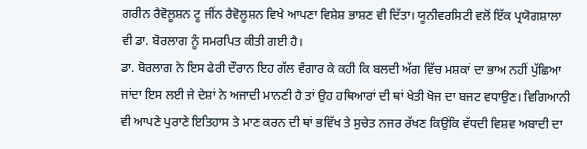ਗਰੀਨ ਰੈਵੋਲੂਸ਼ਨ ਟੂ ਜੀਂਨ ਰੈਵੋਲੂਸ਼ਨ ਵਿਖੇ ਆਪਣਾ ਵਿਸ਼ੇਸ਼ ਭਾਸ਼ਣ ਵੀ ਦਿੱਤਾ। ਯੂਨੀਵਰਸਿਟੀ ਵਲੋਂ ਇੱਕ ਪ੍ਰਯੋਗਸ਼ਾਲਾ ਵੀ ਡਾ. ਬੋਰਲਾਗ ਨੂੰ ਸਮਰਪਿਤ ਕੀਤੀ ਗਈ ਹੈ।
ਡਾ. ਬੋਰਲਾਗ ਨੇ ਇਸ ਫੇਰੀ ਦੌਰਾਨ ਇਹ ਗੱਲ ਵੰਗਾਰ ਕੇ ਕਹੀ ਕਿ ਬਲਦੀ ਅੱਗ ਵਿੱਚ ਮਸ਼ਕਾਂ ਦਾ ਭਾਅ ਨਹੀਂ ਪੁੱਛਿਆ ਜਾਂਦਾ ਇਸ ਲਈ ਜੇ ਦੇਸ਼ਾਂ ਨੇ ਅਜਾਦੀ ਮਾਨਣੀ ਹੈ ਤਾਂ ਉਹ ਹਥਿਆਰਾਂ ਦੀ ਥਾਂ ਖੇਤੀ ਖੋਜ ਦਾ ਬਜਟ ਵਧਾਉਣ। ਵਿਗਿਆਨੀ ਵੀ ਆਪਣੇ ਪੁਰਾਣੇ ਇਤਿਹਾਸ ਤੇ ਮਾਣ ਕਰਨ ਦੀ ਥਾਂ ਭਵਿੱਖ ਤੇ ਸੁਚੇਤ ਨਜਰ ਰੱਖਣ ਕਿਉਂਕਿ ਵੱਧਦੀ ਵਿਸ਼ਵ ਅਬਾਦੀ ਦਾ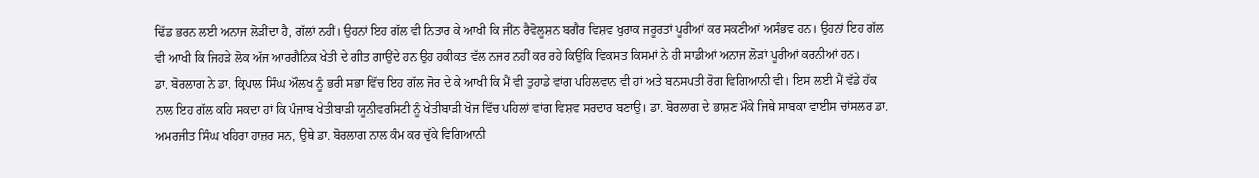ਢਿੱਡ ਭਰਨ ਲਈ ਅਨਾਜ ਲੋੜੀਂਦਾ ਹੈ, ਗੱਲਾਂ ਨਹੀਂ। ਉਹਨਾਂ ਇਹ ਗੱਲ ਵੀ ਨਿਤਾਰ ਕੇ ਆਖੀ ਕਿ ਜੀਂਨ ਰੈਵੋਲੂਸ਼ਨ ਬਗੈਰ ਵਿਸ਼ਵ ਖੁਰਾਕ ਜਰੂਰਤਾਂ ਪੂਰੀਆਂ ਕਰ ਸਕਣੀਆਂ ਅਸੰਭਵ ਹਨ। ਉਹਨਾਂ ਇਹ ਗੱਲ ਵੀ ਆਖੀ ਕਿ ਜਿਹੜੇ ਲੋਕ ਅੱਜ ਆਰਗੈਨਿਕ ਖੇਤੀ ਦੇ ਗੀਤ ਗਾਉਂਦੇ ਹਨ ਉਹ ਹਕੀਕਤ ਵੱਲ ਨਜਰ ਨਹੀਂ ਕਰ ਰਹੇ ਕਿਉਂਕਿ ਵਿਕਸਤ ਕਿਸਮਾਂ ਨੇ ਹੀ ਸਾਡੀਆਂ ਅਨਾਜ ਲੋੜਾਂ ਪੂਰੀਆਂ ਕਰਨੀਆਂ ਹਨ।
ਡਾ. ਬੋਰਲਾਗ ਨੇ ਡਾ. ਕ੍ਰਿਪਾਲ ਸਿੰਘ ਔਲਖ ਨੂੰ ਭਰੀ ਸਭਾ ਵਿੱਚ ਇਹ ਗੱਲ ਜੋਰ ਦੇ ਕੇ ਆਖੀ ਕਿ ਮੈਂ ਵੀ ਤੁਹਾਡੇ ਵਾਂਗ ਪਹਿਲਵਾਨ ਵੀ ਹਾਂ ਅਤੇ ਬਨਸਪਤੀ ਰੋਗ ਵਿਗਿਆਨੀ ਵੀ। ਇਸ ਲਈ ਮੈਂ ਵੱਡੇ ਹੱਕ ਨਾਲ ਇਹ ਗੱਲ ਕਹਿ ਸਕਦਾ ਹਾਂ ਕਿ ਪੰਜਾਬ ਖੇਤੀਬਾੜੀ ਯੂਨੀਵਰਸਿਟੀ ਨੂੰ ਖੇਤੀਬਾੜੀ ਖੋਜ ਵਿੱਚ ਪਹਿਲਾਂ ਵਾਂਗ ਵਿਸ਼ਵ ਸਰਦਾਰ ਬਣਾਉ। ਡਾ. ਬੋਰਲਾਗ ਦੇ ਭਾਸ਼ਣ ਮੌਕੇ ਜਿਥੇ ਸਾਬਕਾ ਵਾਈਸ ਚਾਂਸਲਰ ਡਾ. ਅਮਰਜੀਤ ਸਿੰਘ ਖਹਿਰਾ ਹਾਜ਼ਰ ਸਨ, ਉਥੇ ਡਾ. ਬੋਰਲਾਗ ਨਾਲ ਕੰਮ ਕਰ ਚੁੱਕੇ ਵਿਗਿਆਨੀ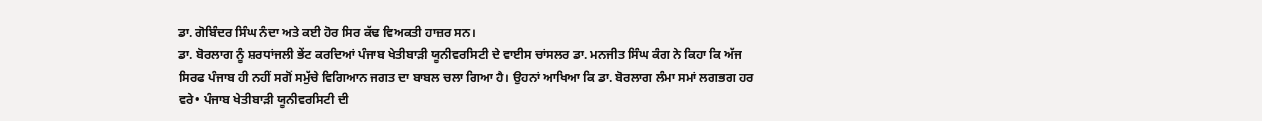ਡਾ. ਗੋਬਿੰਦਰ ਸਿੰਘ ਨੰਦਾ ਅਤੇ ਕਈ ਹੋਰ ਸਿਰ ਕੱਢ ਵਿਅਕਤੀ ਹਾਜ਼ਰ ਸਨ।
ਡਾ. ਬੋਰਲਾਗ ਨੂੰ ਸ਼ਰਧਾਂਜਲੀ ਭੇਂਟ ਕਰਦਿਆਂ ਪੰਜਾਬ ਖੇਤੀਬਾੜੀ ਯੂਨੀਵਰਸਿਟੀ ਦੇ ਵਾਈਸ ਚਾਂਸਲਰ ਡਾ. ਮਨਜੀਤ ਸਿੰਘ ਕੰਗ ਨੇ ਕਿਹਾ ਕਿ ਅੱਜ ਸਿਰਫ ਪੰਜਾਬ ਹੀ ਨਹੀਂ ਸਗੋਂ ਸਮੁੱਚੇ ਵਿਗਿਆਨ ਜਗਤ ਦਾ ਬਾਬਲ ਚਲਾ ਗਿਆ ਹੈ। ਉਹਨਾਂ ਆਖਿਆ ਕਿ ਡਾ. ਬੋਰਲਾਗ ਲੰਮਾ ਸਮਾਂ ਲਗਭਗ ਹਰ ਵਰੇ• ਪੰਜਾਬ ਖੇਤੀਬਾੜੀ ਯੂਨੀਵਰਸਿਟੀ ਦੀ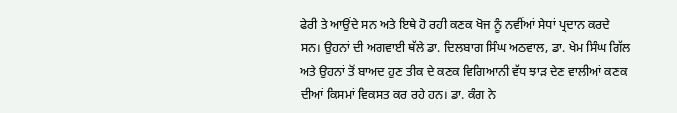ਫੇਰੀ ਤੇ ਆਉਂਦੇ ਸਨ ਅਤੇ ਇਥੇ ਹੋ ਰਹੀ ਕਣਕ ਖੋਜ ਨੂੰ ਨਵੀਂਆਂ ਸੇਧਾਂ ਪ੍ਰਦਾਨ ਕਰਦੇ ਸਨ। ਉਹਨਾਂ ਦੀ ਅਗਵਾਈ ਥੱਲੇ ਡਾ. ਦਿਲਬਾਗ ਸਿੰਘ ਅਠਵਾਲ, ਡਾ. ਖੇਮ ਸਿੰਘ ਗਿੱਲ ਅਤੇ ਉਹਨਾਂ ਤੋਂ ਬਾਅਦ ਹੁਣ ਤੀਕ ਦੇ ਕਣਕ ਵਿਗਿਆਨੀ ਵੱਧ ਝਾੜ ਦੇਣ ਵਾਲੀਆਂ ਕਣਕ ਦੀਆਂ ਕਿਸਮਾਂ ਵਿਕਸਤ ਕਰ ਰਹੇ ਹਨ। ਡਾ. ਕੰਗ ਨੇ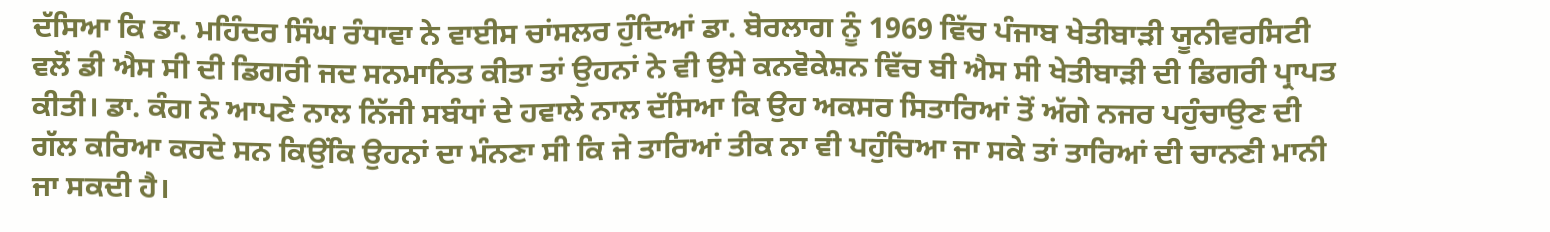ਦੱਸਿਆ ਕਿ ਡਾ. ਮਹਿੰਦਰ ਸਿੰਘ ਰੰਧਾਵਾ ਨੇ ਵਾਈਸ ਚਾਂਸਲਰ ਹੁੰਦਿਆਂ ਡਾ. ਬੋਰਲਾਗ ਨੂੰ 1969 ਵਿੱਚ ਪੰਜਾਬ ਖੇਤੀਬਾੜੀ ਯੂਨੀਵਰਸਿਟੀ ਵਲੋਂ ਡੀ ਐਸ ਸੀ ਦੀ ਡਿਗਰੀ ਜਦ ਸਨਮਾਨਿਤ ਕੀਤਾ ਤਾਂ ਉਹਨਾਂ ਨੇ ਵੀ ਉਸੇ ਕਨਵੋਕੇਸ਼ਨ ਵਿੱਚ ਬੀ ਐਸ ਸੀ ਖੇਤੀਬਾੜੀ ਦੀ ਡਿਗਰੀ ਪ੍ਰਾਪਤ ਕੀਤੀ। ਡਾ. ਕੰਗ ਨੇ ਆਪਣੇ ਨਾਲ ਨਿੱਜੀ ਸਬੰਧਾਂ ਦੇ ਹਵਾਲੇ ਨਾਲ ਦੱਸਿਆ ਕਿ ਉਹ ਅਕਸਰ ਸਿਤਾਰਿਆਂ ਤੋਂ ਅੱਗੇ ਨਜਰ ਪਹੁੰਚਾਉਣ ਦੀ ਗੱਲ ਕਰਿਆ ਕਰਦੇ ਸਨ ਕਿਉਂਕਿ ਉਹਨਾਂ ਦਾ ਮੰਨਣਾ ਸੀ ਕਿ ਜੇ ਤਾਰਿਆਂ ਤੀਕ ਨਾ ਵੀ ਪਹੁੰਚਿਆ ਜਾ ਸਕੇ ਤਾਂ ਤਾਰਿਆਂ ਦੀ ਚਾਨਣੀ ਮਾਨੀ ਜਾ ਸਕਦੀ ਹੈ।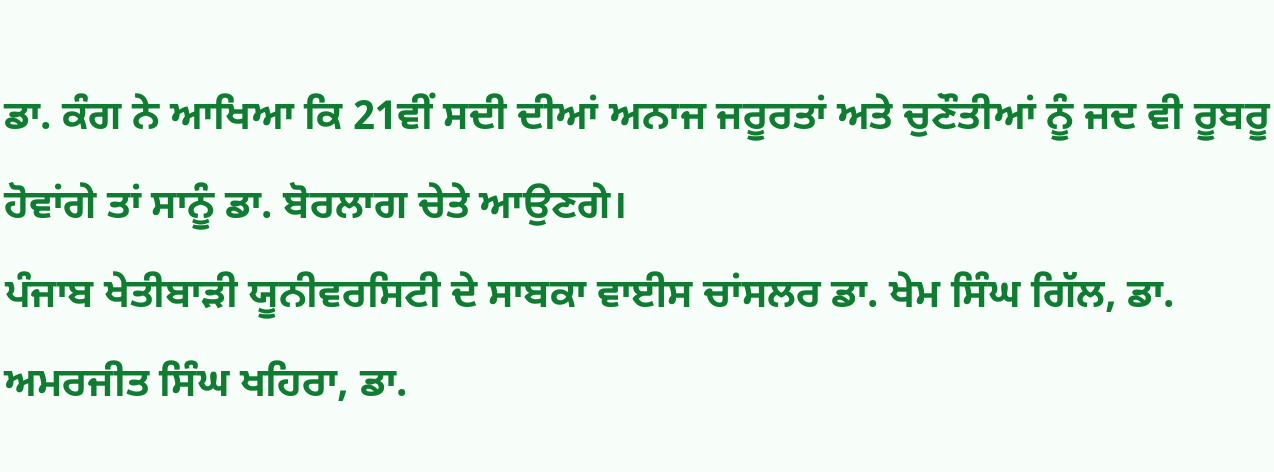ਡਾ. ਕੰਗ ਨੇ ਆਖਿਆ ਕਿ 21ਵੀਂ ਸਦੀ ਦੀਆਂ ਅਨਾਜ ਜਰੂਰਤਾਂ ਅਤੇ ਚੁਣੌਤੀਆਂ ਨੂੰ ਜਦ ਵੀ ਰੂਬਰੂ ਹੋਵਾਂਗੇ ਤਾਂ ਸਾਨੂੰ ਡਾ. ਬੋਰਲਾਗ ਚੇਤੇ ਆਉਣਗੇ।
ਪੰਜਾਬ ਖੇਤੀਬਾੜੀ ਯੂਨੀਵਰਸਿਟੀ ਦੇ ਸਾਬਕਾ ਵਾਈਸ ਚਾਂਸਲਰ ਡਾ. ਖੇਮ ਸਿੰਘ ਗਿੱਲ, ਡਾ. ਅਮਰਜੀਤ ਸਿੰਘ ਖਹਿਰਾ, ਡਾ.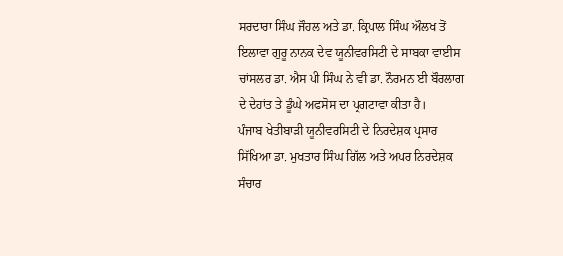ਸਰਦਾਰਾ ਸਿੰਘ ਜੌਹਲ ਅਤੇ ਡਾ. ਕ੍ਰਿਪਾਲ ਸਿੰਘ ਔਲਖ ਤੋਂ ਇਲਾਵਾ ਗੁਰੂ ਨਾਨਕ ਦੇਵ ਯੂਨੀਵਰਸਿਟੀ ਦੇ ਸਾਬਕਾ ਵਾਈਸ ਚਾਂਸਲਰ ਡਾ. ਐਸ ਪੀ ਸਿੰਘ ਨੇ ਵੀ ਡਾ. ਨੌਰਮਨ ਈ ਬੌਰਲਾਗ ਦੇ ਦੇਹਾਂਤ ਤੇ ਡੂੰਘੇ ਅਫਸੋਸ ਦਾ ਪ੍ਰਗਟਾਵਾ ਕੀਤਾ ਹੈ।
ਪੰਜਾਬ ਖੇਤੀਬਾੜੀ ਯੂਨੀਵਰਸਿਟੀ ਦੇ ਨਿਰਦੇਸ਼ਕ ਪ੍ਰਸਾਰ ਸਿੱਖਿਆ ਡਾ. ਮੁਖਤਾਰ ਸਿੰਘ ਗਿੱਲ ਅਤੇ ਅਪਰ ਨਿਰਦੇਸ਼ਕ ਸੰਚਾਰ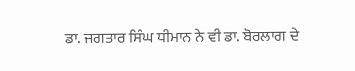ਡਾ. ਜਗਤਾਰ ਸਿੰਘ ਧੀਮਾਨ ਨੇ ਵੀ ਡਾ. ਬੋਰਲਾਗ ਦੇ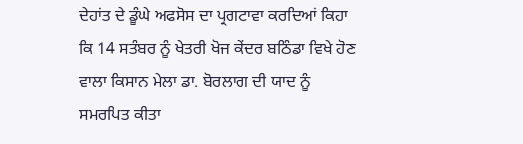ਦੇਹਾਂਤ ਦੇ ਡੂੰਘੇ ਅਫਸੋਸ ਦਾ ਪ੍ਰਗਟਾਵਾ ਕਰਦਿਆਂ ਕਿਹਾ ਕਿ 14 ਸਤੰਬਰ ਨੂੰ ਖੇਤਰੀ ਖੋਜ ਕੇਂਦਰ ਬਠਿੰਡਾ ਵਿਖੇ ਹੋਣ ਵਾਲਾ ਕਿਸਾਨ ਮੇਲਾ ਡਾ. ਬੋਰਲਾਗ ਦੀ ਯਾਦ ਨੂੰ ਸਮਰਪਿਤ ਕੀਤਾ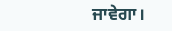ਜਾਵੇਗਾ।